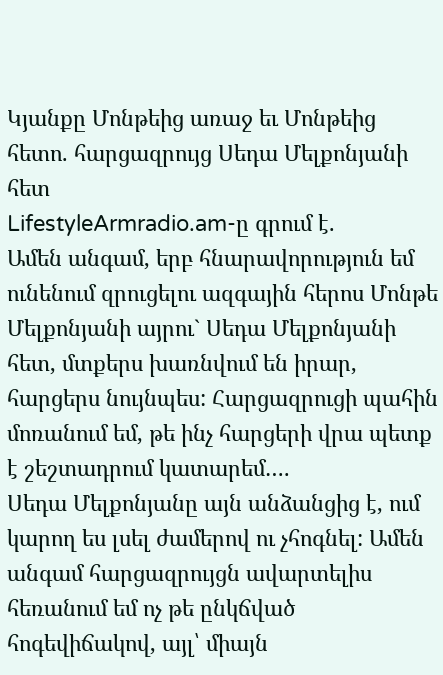Կյանքը Մոնթեից առաջ եւ Մոնթեից հետո. հարցազրույց Սեդա Մելքոնյանի հետ
LifestyleArmradio.am-ը գրում է.
Ամեն անգամ, երբ հնարավորություն եմ ունենում զրուցելու ազգային հերոս Մոնթե Մելքոնյանի այրու` Սեդա Մելքոնյանի հետ, մտքերս խառնվում են իրար, հարցերս նույնպես: Հարցազրուցի պահին մոռանում եմ, թե ինչ հարցերի վրա պետք է շեշտադրում կատարեմ….
Սեդա Մելքոնյանը այն անձանցից է, ում կարող ես լսել ժամերով ու չհոգնել: Ամեն անգամ հարցազրույցն ավարտելիս հեռանում եմ ոչ թե ընկճված հոգեվիճակով, այլ՝ միայն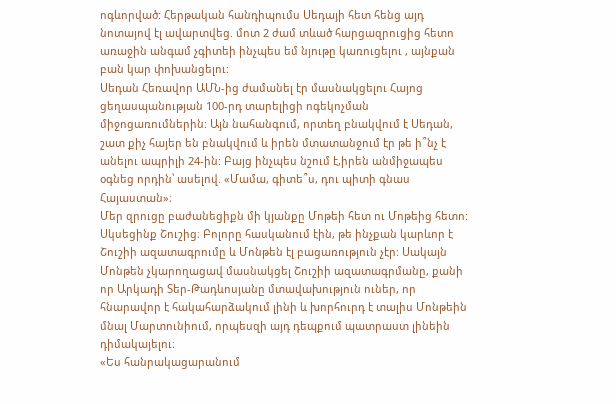ոգևորված: Հերթական հանդիպումս Սեդայի հետ հենց այդ նոտայով էլ ավարտվեց. մոտ 2 ժամ տևած հարցազրուցից հետո առաջին անգամ չգիտեի ինչպես եմ նյութը կառուցելու , այնքան բան կար փոխանցելու:
Սեդան Հեռավոր ԱՄՆ-ից ժամանել էր մասնակցելու Հայոց ցեղասպանության 100-րդ տարելիցի ոգեկոչման միջոցառումներին: Այն նահանգում, որտեղ բնակվում է Սեդան, շատ քիչ հայեր են բնակվում և իրեն մտատանջում էր թե ի՞նչ է անելու ապրիլի 24-ին: Բայց ինչպես նշում է,իրեն անմիջապես օգնեց որդին՝ ասելով. «Մամա, գիտե՞ս, դու պիտի գնաս Հայաստան»։
Մեր զրուցը բաժանեցիքն մի կյանքը Մոթեի հետ ու Մոթեից հետո: Սկսեցինք Շուշից։ Բոլորը հասկանում էին, թե ինչքան կարևոր է Շուշիի ազատագրումը և Մոնթեն էլ բացառություն չէր: Սակայն Մոնթեն չկարողացավ մասնակցել Շուշիի ազատագրմանը, քանի որ Արկադի Տեր-Թադևոսյանը մտավախություն ուներ, որ հնարավոր է հակահարձակում լինի և խորհուրդ է տալիս Մոնթեին մնալ Մարտունիում, որպեսզի այդ դեպքում պատրաստ լինեին դիմակայելու։
«Ես հանրակացարանում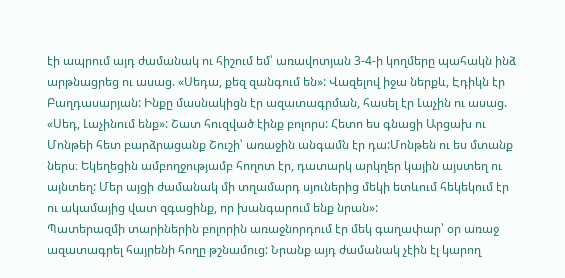էի ապրում այդ ժամանակ ու հիշում եմ՝ առավոտյան 3-4-ի կողմերը պահակն ինձ արթնացրեց ու ասաց. «Սեդա, քեզ զանգում են»: Վազելով իջա ներքև, Էդիկն էր Բաղդասարյան: Ինքը մասնակիցն էր ազատագրման, հասել էր Լաչին ու ասաց. «Սեդ, Լաչինում ենք»: Շատ հուզված էինք բոլորս: Հետո ես գնացի Արցախ ու Մոնթեի հետ բարձրացանք Շուշի՝ առաջին անգամն էր դա:Մոնթեն ու ես մտանք ներս։ Եկեղեցին ամբողջությամբ հողոտ էր, դատարկ արկղեր կային այստեղ ու այնտեղ: Մեր այցի ժամանակ մի տղամարդ սյուներից մեկի ետևում հեկեկում էր ու ակամայից վատ զգացինք, որ խանգարում ենք նրան»:
Պատերազմի տարիներին բոլորին առաջնորդում էր մեկ գաղափար՝ օր առաջ ազատագրել հայրենի հողը թշնամուց: Նրանք այդ ժամանակ չէին էլ կարող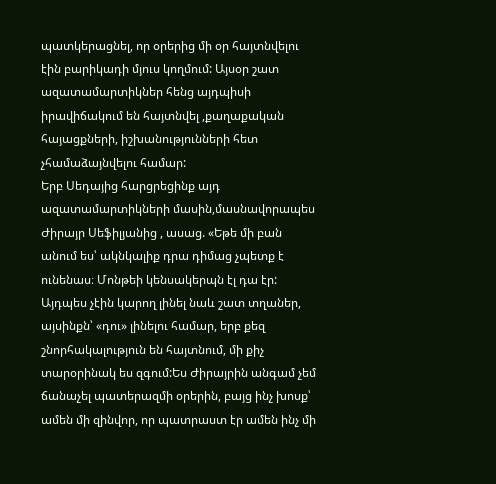պատկերացնել, որ օրերից մի օր հայտնվելու էին բարիկադի մյուս կողմում: Այսօր շատ ազատամարտիկներ հենց այդպիսի իրավիճակում են հայտնվել ,քաղաքական հայացքների, իշխանությունների հետ չհամաձայնվելու համար:
Երբ Սեդայից հարցրեցինք այդ ազատամարտիկների մասին,մասնավորապես Ժիրայր Սեֆիլյանից , ասաց. «Եթե մի բան անում ես՝ ակնկալիք դրա դիմաց չպետք է ունենաս։ Մոնթեի կենսակերպն էլ դա էր: Այդպես չէին կարող լինել նաև շատ տղաներ, այսինքն՝ «դու» լինելու համար, երբ քեզ շնորհակալություն են հայտնում, մի քիչ տարօրինակ ես զգում:Ես Ժիրայրին անգամ չեմ ճանաչել պատերազմի օրերին, բայց ինչ խոսք՝ ամեն մի զինվոր, որ պատրաստ էր ամեն ինչ մի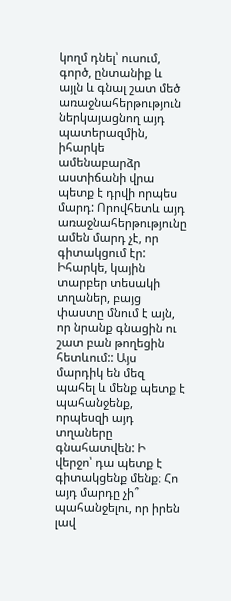կողմ դնել՝ ուսում, գործ, ընտանիք և այլն և գնալ շատ մեծ առաջնահերթություն ներկայացնող այդ պատերազմին, իհարկե ամենաբարձր աստիճանի վրա պետք է դրվի որպես մարդ: Որովհետև այդ առաջնահերթությունը ամեն մարդ չէ, որ գիտակցում էր: Իհարկե, կային տարբեր տեսակի տղաներ, բայց փաստը մնում է այն, որ նրանք գնացին ու շատ բան թողեցին հետևում:: Այս մարդիկ են մեզ պահել և մենք պետք է պահանջենք, որպեսզի այդ տղաները գնահատվեն: Ի վերջո՝ դա պետք է գիտակցենք մենք։ Հո այդ մարդը չի՞ պահանջելու, որ իրեն լավ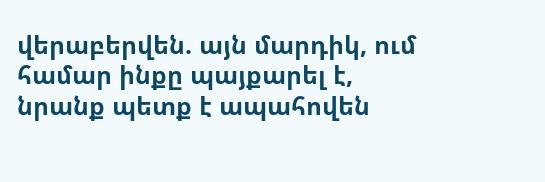վերաբերվեն. այն մարդիկ, ում համար ինքը պայքարել է, նրանք պետք է ապահովեն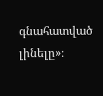գնահատված լինելը»։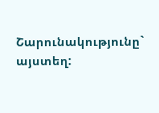Շարունակությունը` այստեղ: